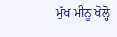ਮੁੱਖ ਮੀਨੂ ਖੋਲ੍ਹੋ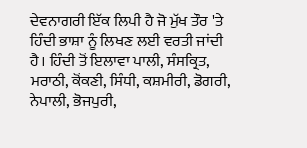ਦੇਵਨਾਗਰੀ ਇੱਕ ਲਿਪੀ ਹੈ ਜੋ ਮੁੱਖ ਤੌਰ 'ਤੇ ਹਿੰਦੀ ਭਾਸ਼ਾ ਨੂੰ ਲਿਖਣ ਲਈ ਵਰਤੀ ਜਾਂਦੀ ਹੈ। ਹਿੰਦੀ ਤੋਂ ਇਲਾਵਾ ਪਾਲੀ, ਸੰਸਕ੍ਰਿਤ, ਮਰਾਠੀ, ਕੋਂਕਣੀ, ਸਿੰਧੀ, ਕਸ਼ਮੀਰੀ, ਡੋਗਰੀ, ਨੇਪਾਲੀ, ਭੋਜਪੁਰੀ,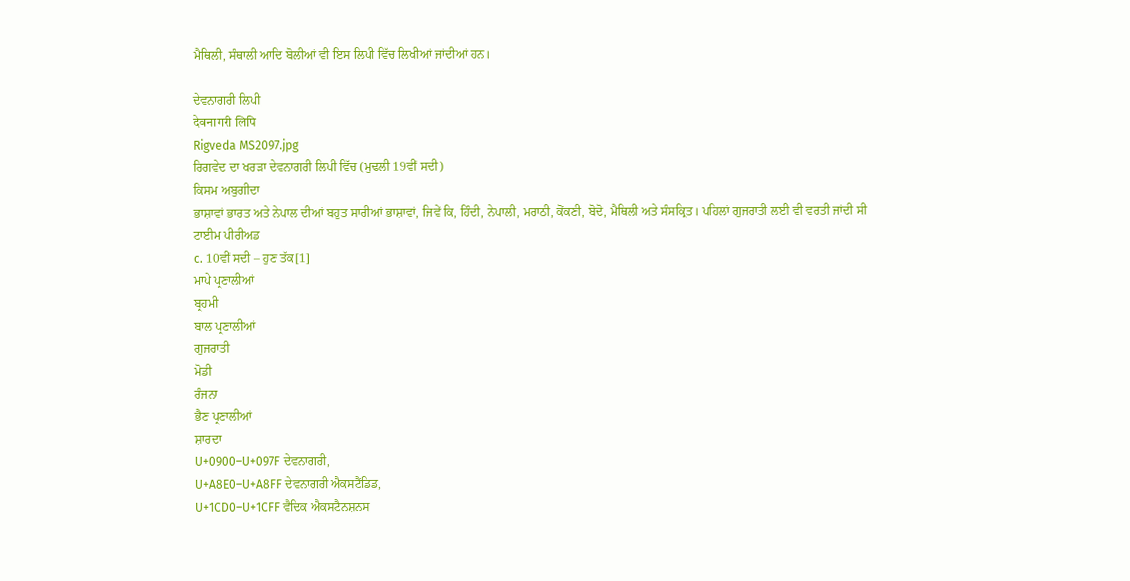ਮੈਥਿਲੀ, ਸੰਥਾਲੀ ਆਦਿ ਬੋਲੀਆਂ ਵੀ ਇਸ ਲਿਪੀ ਵਿੱਚ ਲਿਖੀਆਂ ਜਾਂਦੀਆਂ ਹਨ।

ਦੇਵਨਾਗਰੀ ਲਿਪੀ
देवनागरी लिपि
Rigveda MS2097.jpg
ਰਿਗਵੇਦ ਦਾ ਖਰੜਾ ਦੇਵਨਾਗਰੀ ਲਿਪੀ ਵਿੱਚ (ਮੁਢਲੀ 19ਵੀਂ ਸਦੀ)
ਕਿਸਮ ਅਬੁਗੀਦਾ
ਭਾਸ਼ਾਵਾਂ ਭਾਰਤ ਅਤੇ ਨੇਪਾਲ ਦੀਆਂ ਬਹੁਤ ਸਾਰੀਆਂ ਭਾਸ਼ਾਵਾਂ, ਜਿਵੇਂ ਕਿ, ਹਿੰਦੀ, ਨੇਪਾਲੀ, ਮਰਾਠੀ, ਕੋਂਕਣੀ, ਬੋਦੋ, ਮੈਥਿਲੀ ਅਤੇ ਸੰਸਕ੍ਰਿਤ। ਪਹਿਲਾਂ ਗੁਜਰਾਤੀ ਲਈ ਵੀ ਵਰਤੀ ਜਾਂਦੀ ਸੀ
ਟਾਈਮ ਪੀਰੀਅਡ
c. 10ਵੀਂ ਸਦੀ – ਹੁਣ ਤੱਕ[1]
ਮਾਪੇ ਪ੍ਰਣਾਲੀਆਂ
ਬ੍ਰਹਮੀ
ਬਾਲ ਪ੍ਰਣਾਲੀਆਂ
ਗੁਜਰਾਤੀ
ਮੋਡੀ
ਰੰਜਨਾ
ਭੈਣ ਪ੍ਰਣਾਲੀਆਂ
ਸ਼ਾਰਦਾ
U+0900–U+097F ਦੇਵਨਾਗਰੀ,
U+A8E0–U+A8FF ਦੇਵਨਾਗਰੀ ਐਕਸਟੈਂਡਿਡ,
U+1CD0–U+1CFF ਵੈਦਿਕ ਐਕਸਟੈਨਸ਼ਨਸ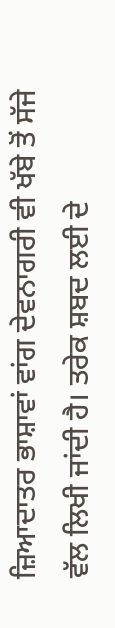ਜ਼ਿਆਦਾਤਰ ਭਾਸ਼ਾਵਾਂ ਵਾਂਗ ਦੇਵਨਾਗਰੀ ਵੀ ਖੱਬੇ ਤੋਂ ਸੱਜੇ ਵੱਲ ਲਿਖੀ ਜਾਂਦੀ ਹੈ। ਤਰੇਕ ਸ਼ਬਦ ਲਈ ਦੇ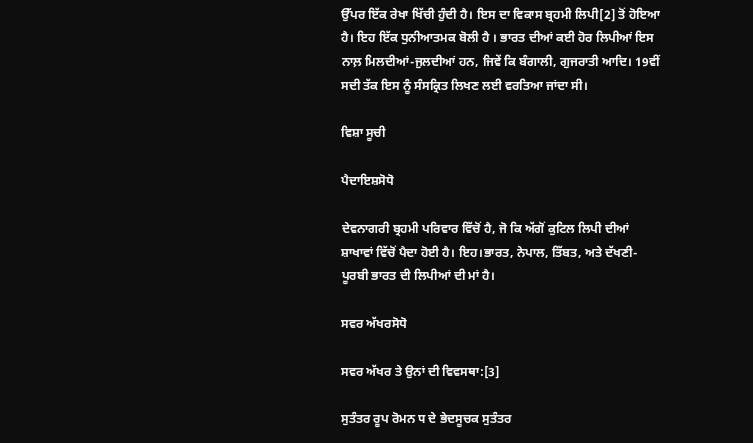ਉੱਪਰ ਇੱਕ ਰੇਖਾ ਖਿੱਚੀ ਹੁੰਦੀ ਹੈ। ਇਸ ਦਾ ਵਿਕਾਸ ਬ੍ਰਹਮੀ ਲਿਪੀ[2] ਤੋਂ ਹੋਇਆ ਹੈ। ਇਹ ਇੱਕ ਧੁਨੀਆਤਮਕ ਬੋਲੀ ਹੈ । ਭਾਰਤ ਦੀਆਂ ਕਈ ਹੋਰ ਲਿਪੀਆਂ ਇਸ ਨਾਲ਼ ਮਿਲਦੀਆਂ-ਜੁਲਦੀਆਂ ਹਨ, ਜਿਵੇਂ ਕਿ ਬੰਗਾਲੀ, ਗੁਜਰਾਤੀ ਆਦਿ। 19ਵੀਂ ਸਦੀ ਤੱਕ ਇਸ ਨੂੰ ਸੰਸਕ੍ਰਿਤ ਲਿਖਣ ਲਈ ਵਰਤਿਆ ਜਾਂਦਾ ਸੀ।

ਵਿਸ਼ਾ ਸੂਚੀ

ਪੈਦਾਇਸ਼ਸੋਧੋ

ਦੇਵਨਾਗਰੀ ਬ੍ਰਹਮੀ ਪਰਿਵਾਰ ਵਿੱਚੋਂ ਹੈ, ਜੋ ਕਿ ਅੱਗੋਂ ਕੁਟਿਲ ਲਿਪੀ ਦੀਆਂ ਸ਼ਾਖਾਵਾਂ ਵਿੱਚੋਂ ਪੈਦਾ ਹੋਈ ਹੈ। ਇਹ।ਭਾਰਤ, ਨੇਪਾਲ, ਤਿੱਬਤ, ਅਤੇ ਦੱਖਣੀ-ਪੂਰਬੀ ਭਾਰਤ ਦੀ ਲਿਪੀਆਂ ਦੀ ਮਾਂ ਹੈ।

ਸਵਰ ਅੱਖਰਸੋਧੋ

ਸਵਰ ਅੱਖਰ ਤੇ ਉਨਾਂ ਦੀ ਵਿਵਸਥਾ:[3]

ਸੁਤੰਤਰ ਰੂਪ ਰੋਮਨ प ਦੇ ਭੇਦਸੂਚਕ ਸੁਤੰਤਰ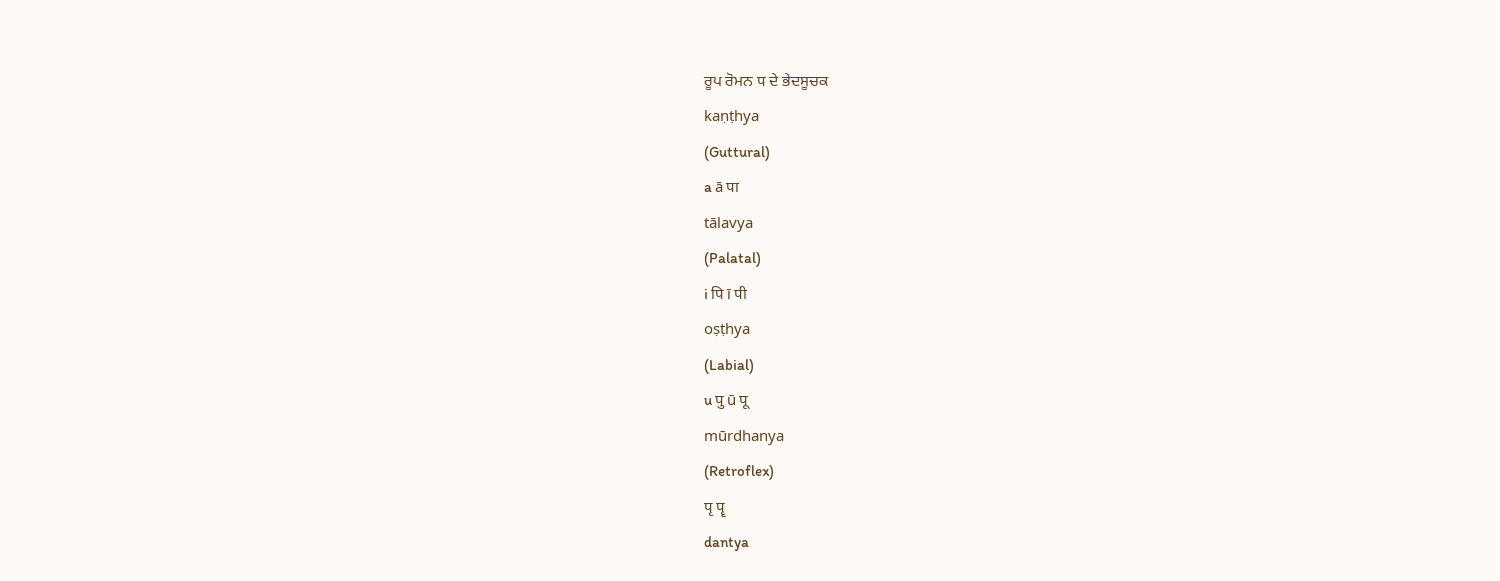ਰੂਪ ਰੋਮਨ प ਦੇ ਭੇਦਸੂਚਕ
kaṇṭhya
(Guttural)
a ā पा
tālavya
(Palatal)
i पि ī पी
oṣṭhya
(Labial)
u पु ū पू
mūrdhanya
(Retroflex)
पृ पॄ
dantya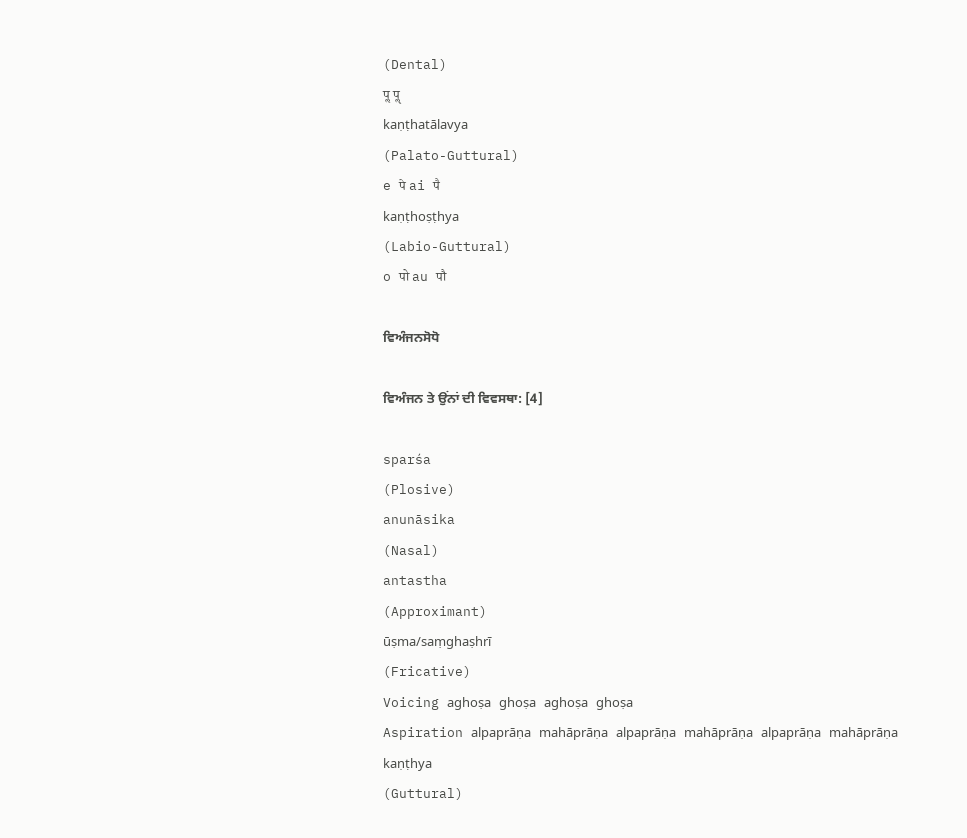(Dental)
पॢ पॣ
kaṇṭhatālavya
(Palato-Guttural)
e पे ai पै
kaṇṭhoṣṭhya
(Labio-Guttural)
o पो au पौ

ਵਿਅੰਜਨਸੋਧੋ

ਵਿਅੰਜਨ ਤੇ ਉਂਨਾਂ ਦੀ ਵਿਵਸਥਾ: [4]

sparśa
(Plosive)
anunāsika
(Nasal)
antastha
(Approximant)
ūṣma/saṃghaṣhrī
(Fricative)
Voicing aghoṣa ghoṣa aghoṣa ghoṣa
Aspiration alpaprāṇa mahāprāṇa alpaprāṇa mahāprāṇa alpaprāṇa mahāprāṇa
kaṇṭhya
(Guttural)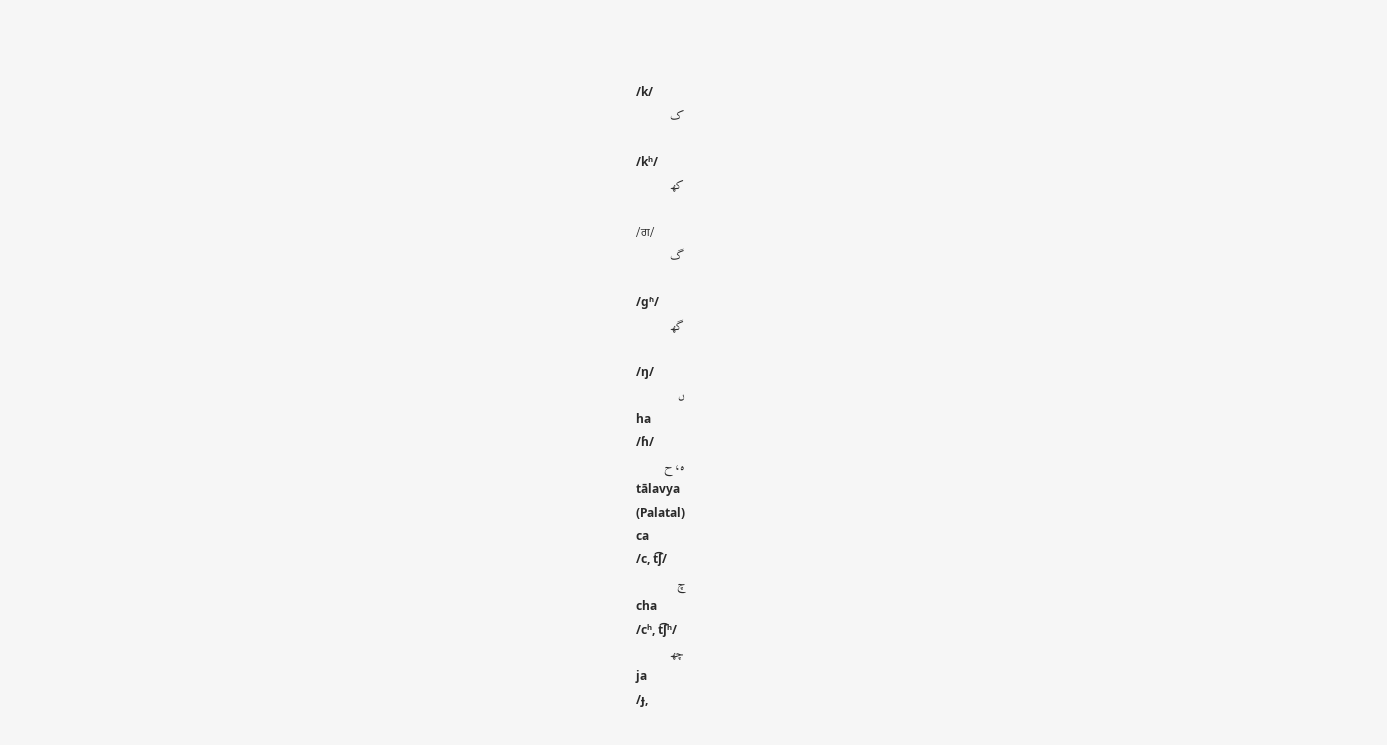/k/
ک

/kʰ/
کھ

/ਗ/
گ

/ɡʱ/
گھ

/ŋ/
ں
ha
/ɦ/
ه، ح
tālavya
(Palatal)
ca
/c, t͡ʃ/
چ
cha
/cʰ, t͡ʃʰ/
چھ
ja
/ɟ,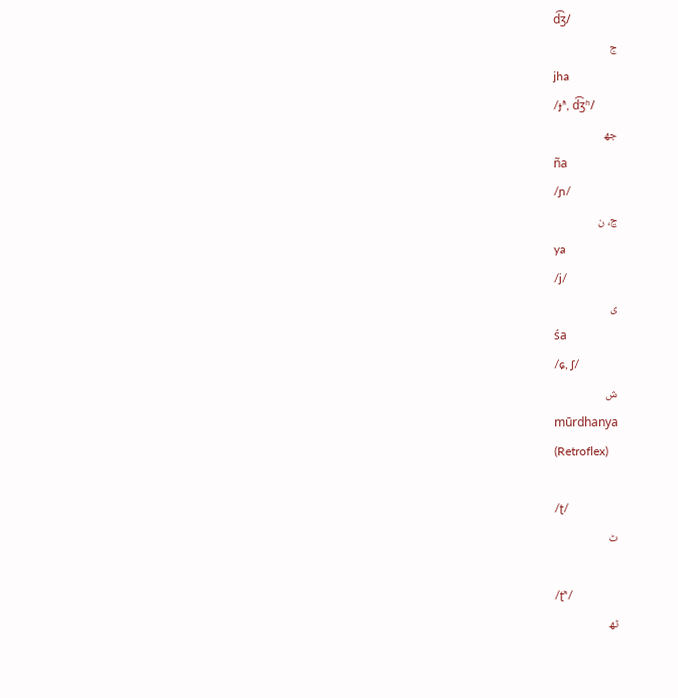d͡ʒ/
ج
jha
/ɟʱ, d͡ʒʱ/
جھ
ña
/ɲ/
ڃ، ن
ya
/j/
ی
śa
/ɕ, ʃ/
ش
mūrdhanya
(Retroflex)

/ʈ/
ٹ

/ʈʰ/
ٹھ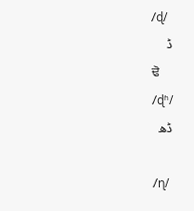/ɖ/
ڈ
ਢੋ
/ɖʱ/
ڈھ

/ɳ/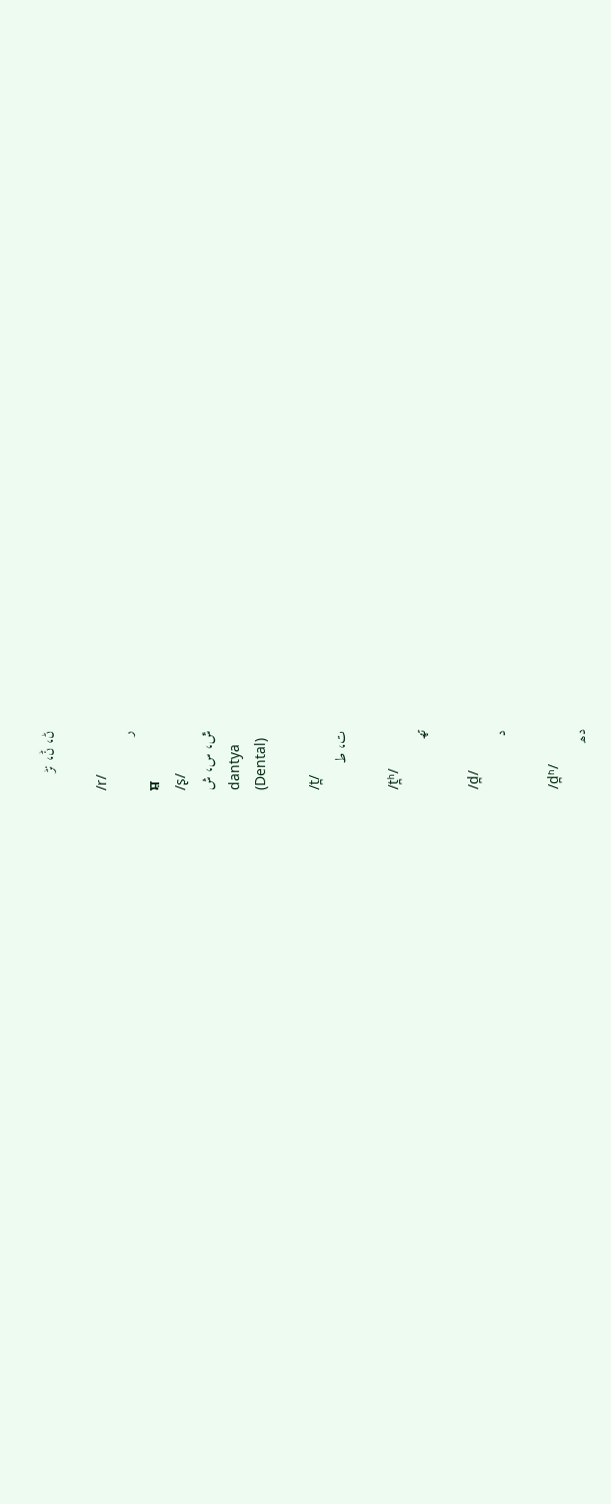ڻ، ݨ، نڑ

/r/
ر
ਸ਼
/ʂ/
ݜ، س، ش
dantya
(Dental)

/t̪/
ت، ط

/t̪ʰ/
تھ

/d̪/
د

/d̪ʱ/
دھ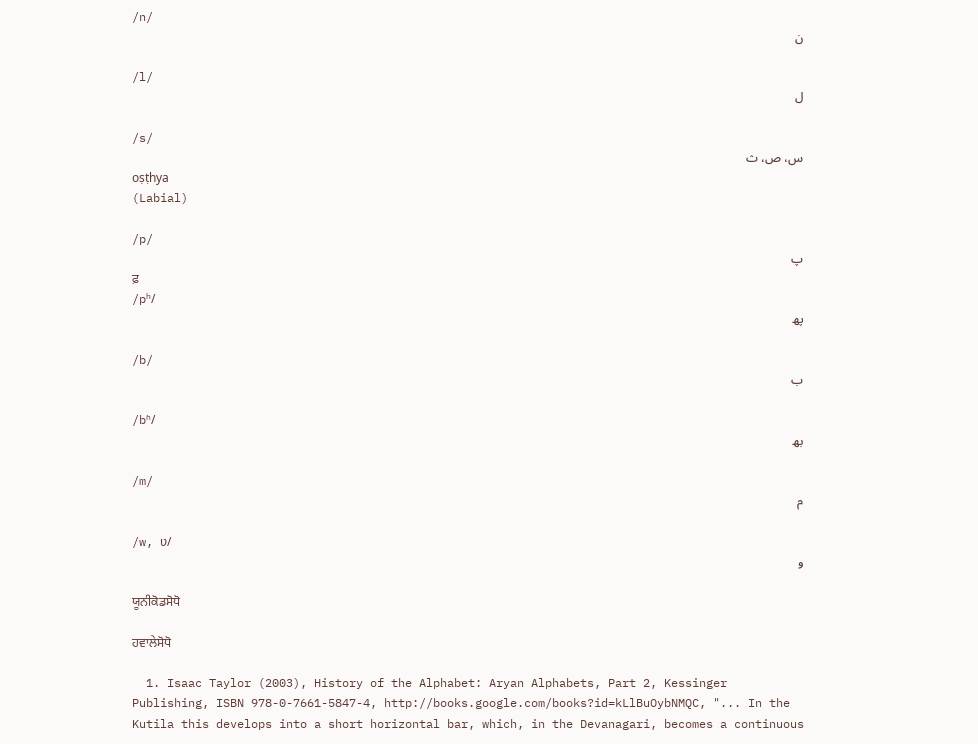/n/
ن

/l/
ل

/s/
س، ص، ث
oṣṭhya
(Labial)

/p/
پ
ਫ਼
/pʰ/
پھ

/b/
ب

/bʱ/
بھ

/m/
م

/w, ʋ/
و

ਯੂਨੀਕੋਡਸੋਧੋ

ਹਵਾਲੇਸੋਧੋ

  1. Isaac Taylor (2003), History of the Alphabet: Aryan Alphabets, Part 2, Kessinger Publishing, ISBN 978-0-7661-5847-4, http://books.google.com/books?id=kLlBuOybNMQC, "... In the Kutila this develops into a short horizontal bar, which, in the Devanagari, becomes a continuous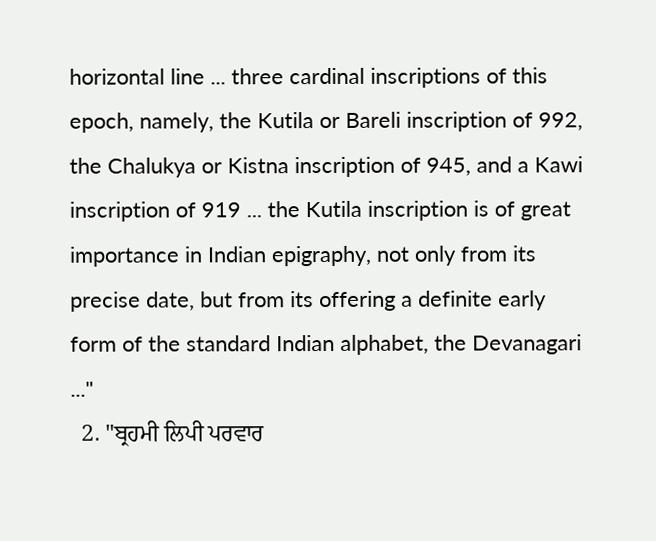horizontal line ... three cardinal inscriptions of this epoch, namely, the Kutila or Bareli inscription of 992, the Chalukya or Kistna inscription of 945, and a Kawi inscription of 919 ... the Kutila inscription is of great importance in Indian epigraphy, not only from its precise date, but from its offering a definite early form of the standard Indian alphabet, the Devanagari ..."
  2. "ਬ੍ਰਹਮੀ ਲਿਪੀ ਪਰਵਾਰ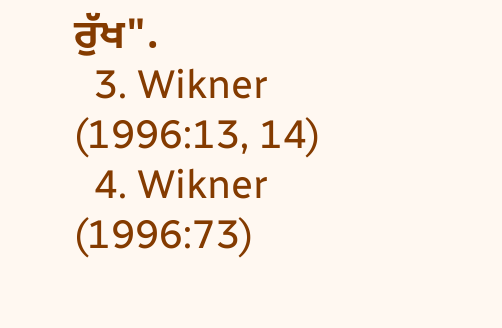ਰੁੱਖ".
  3. Wikner (1996:13, 14)
  4. Wikner (1996:73)